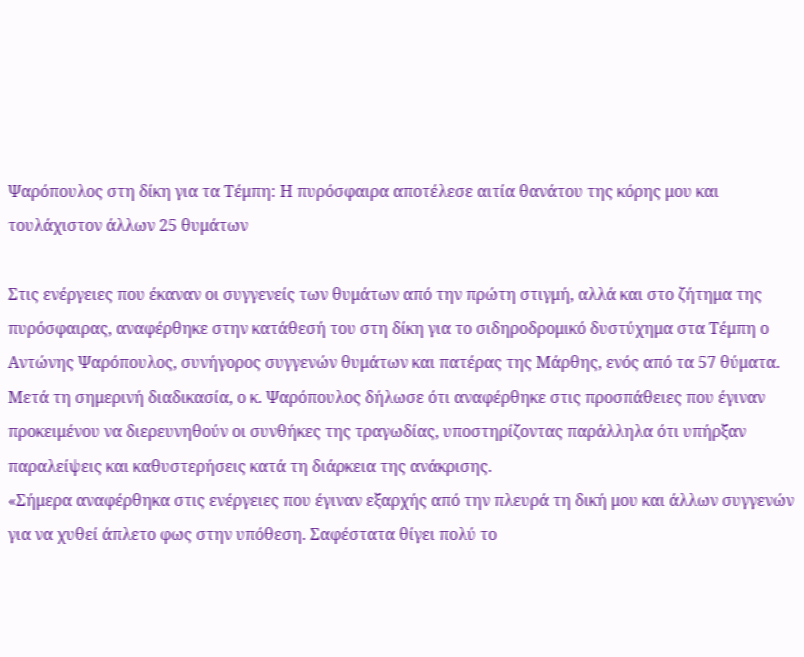Ψαρόπουλος στη δίκη για τα Τέμπη: Η πυρόσφαιρα αποτέλεσε αιτία θανάτου της κόρης μου και τουλάχιστον άλλων 25 θυμάτων

Στις ενέργειες που έκαναν οι συγγενείς των θυμάτων από την πρώτη στιγμή, αλλά και στο ζήτημα της πυρόσφαιρας, αναφέρθηκε στην κατάθεσή του στη δίκη για το σιδηροδρομικό δυστύχημα στα Τέμπη ο Αντώνης Ψαρόπουλος, συνήγορος συγγενών θυμάτων και πατέρας της Μάρθης, ενός από τα 57 θύματα.
Μετά τη σημερινή διαδικασία, ο κ. Ψαρόπουλος δήλωσε ότι αναφέρθηκε στις προσπάθειες που έγιναν προκειμένου να διερευνηθούν οι συνθήκες της τραγωδίας, υποστηρίζοντας παράλληλα ότι υπήρξαν παραλείψεις και καθυστερήσεις κατά τη διάρκεια της ανάκρισης.
«Σήμερα αναφέρθηκα στις ενέργειες που έγιναν εξαρχής από την πλευρά τη δική μου και άλλων συγγενών για να χυθεί άπλετο φως στην υπόθεση. Σαφέστατα θίγει πολύ το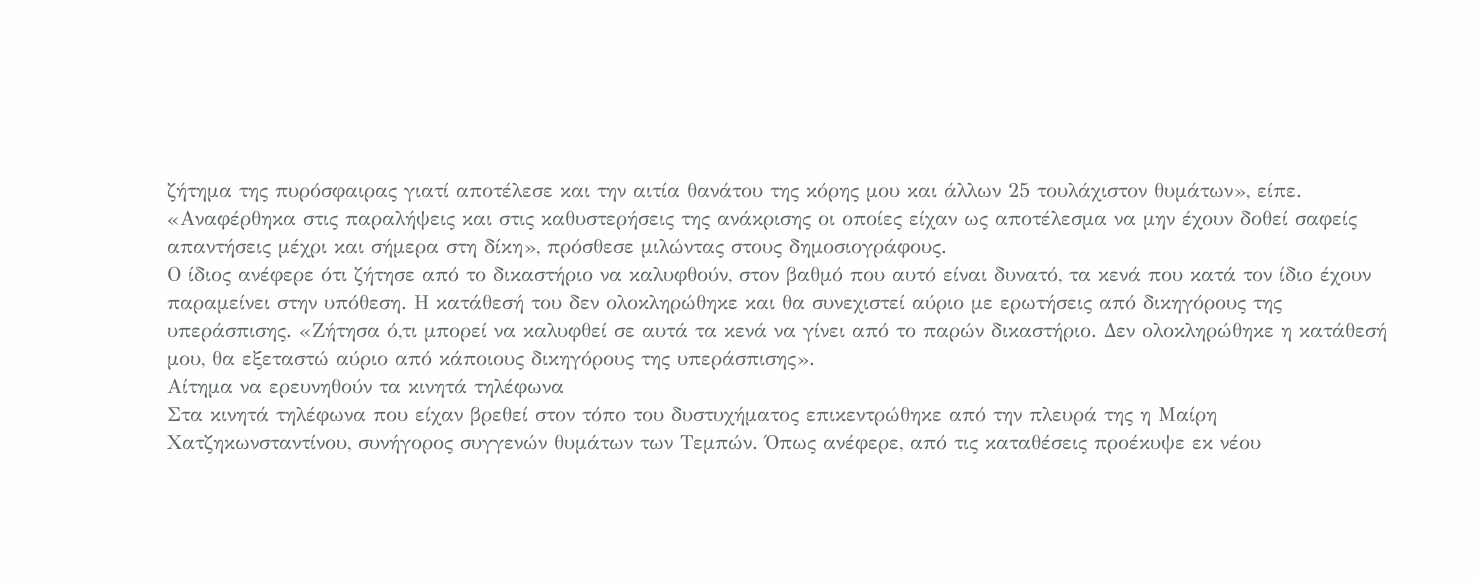ζήτημα της πυρόσφαιρας γιατί αποτέλεσε και την αιτία θανάτου της κόρης μου και άλλων 25 τουλάχιστον θυμάτων», είπε.
«Αναφέρθηκα στις παραλήψεις και στις καθυστερήσεις της ανάκρισης οι οποίες είχαν ως αποτέλεσμα να μην έχουν δοθεί σαφείς απαντήσεις μέχρι και σήμερα στη δίκη», πρόσθεσε μιλώντας στους δημοσιογράφους.
Ο ίδιος ανέφερε ότι ζήτησε από το δικαστήριο να καλυφθούν, στον βαθμό που αυτό είναι δυνατό, τα κενά που κατά τον ίδιο έχουν παραμείνει στην υπόθεση. Η κατάθεσή του δεν ολοκληρώθηκε και θα συνεχιστεί αύριο με ερωτήσεις από δικηγόρους της υπεράσπισης. «Ζήτησα ό,τι μπορεί να καλυφθεί σε αυτά τα κενά να γίνει από το παρών δικαστήριο. Δεν ολοκληρώθηκε η κατάθεσή μου, θα εξεταστώ αύριο από κάποιους δικηγόρους της υπεράσπισης».
Αίτημα να ερευνηθούν τα κινητά τηλέφωνα
Στα κινητά τηλέφωνα που είχαν βρεθεί στον τόπο του δυστυχήματος επικεντρώθηκε από την πλευρά της η Μαίρη Χατζηκωνσταντίνου, συνήγορος συγγενών θυμάτων των Τεμπών. Όπως ανέφερε, από τις καταθέσεις προέκυψε εκ νέου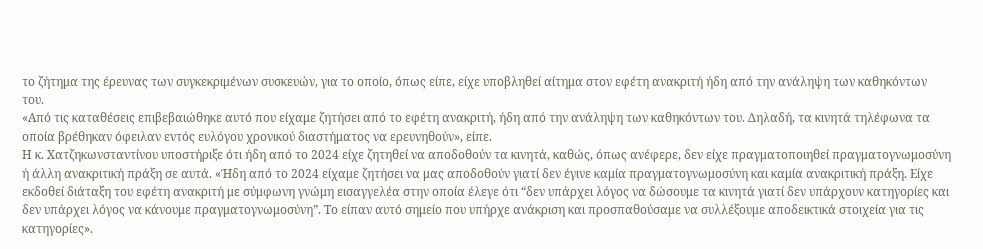το ζήτημα της έρευνας των συγκεκριμένων συσκευών, για το οποίο, όπως είπε, είχε υποβληθεί αίτημα στον εφέτη ανακριτή ήδη από την ανάληψη των καθηκόντων του.
«Από τις καταθέσεις επιβεβαιώθηκε αυτό που είχαμε ζητήσει από το εφέτη ανακριτή, ήδη από την ανάληψη των καθηκόντων του. Δηλαδή, τα κινητά τηλέφωνα τα οποία βρέθηκαν όφειλαν εντός ευλόγου χρονικού διαστήματος να ερευνηθούν», είπε.
Η κ. Χατζηκωνσταντίνου υποστήριξε ότι ήδη από το 2024 είχε ζητηθεί να αποδοθούν τα κινητά, καθώς, όπως ανέφερε, δεν είχε πραγματοποιηθεί πραγματογνωμοσύνη ή άλλη ανακριτική πράξη σε αυτά. «Ήδη από το 2024 είχαμε ζητήσει να μας αποδοθούν γιατί δεν έγινε καμία πραγματογνωμοσύνη και καμία ανακριτική πράξη. Είχε εκδοθεί διάταξη του εφέτη ανακριτή με σύμφωνη γνώμη εισαγγελέα στην οποία έλεγε ότι “δεν υπάρχει λόγος να δώσουμε τα κινητά γιατί δεν υπάρχουν κατηγορίες και δεν υπάρχει λόγος να κάνουμε πραγματογνωμοσύνη”. Το είπαν αυτό σημείο που υπήρχε ανάκριση και προσπαθούσαμε να συλλέξουμε αποδεικτικά στοιχεία για τις κατηγορίες».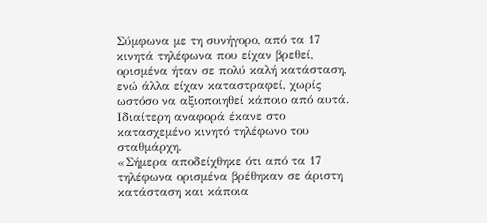Σύμφωνα με τη συνήγορο, από τα 17 κινητά τηλέφωνα που είχαν βρεθεί, ορισμένα ήταν σε πολύ καλή κατάσταση, ενώ άλλα είχαν καταστραφεί, χωρίς ωστόσο να αξιοποιηθεί κάποιο από αυτά. Ιδιαίτερη αναφορά έκανε στο κατασχεμένο κινητό τηλέφωνο του σταθμάρχη.
«Σήμερα αποδείχθηκε ότι από τα 17 τηλέφωνα ορισμένα βρέθηκαν σε άριστη κατάσταση και κάποια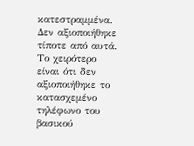κατεστραμμένα. Δεν αξιοποιήθηκε τίποτε από αυτά. Το χειρότερο είναι ότι δεν αξιοποιήθηκε το κατασχεμένο τηλέφωνο του βασικού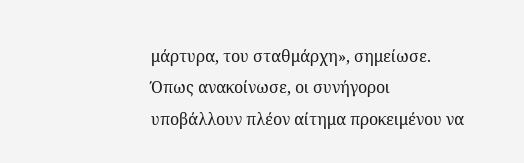μάρτυρα, του σταθμάρχη», σημείωσε.
Όπως ανακοίνωσε, οι συνήγοροι υποβάλλουν πλέον αίτημα προκειμένου να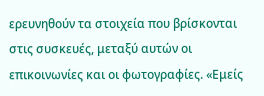ερευνηθούν τα στοιχεία που βρίσκονται στις συσκευές, μεταξύ αυτών οι επικοινωνίες και οι φωτογραφίες. «Εμείς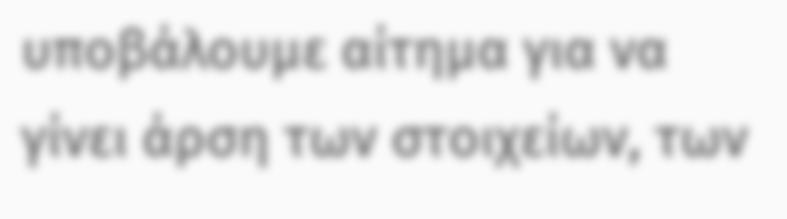υποβάλουμε αίτημα για να γίνει άρση των στοιχείων, των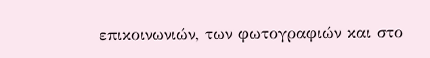επικοινωνιών, των φωτογραφιών και στο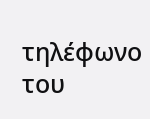τηλέφωνο του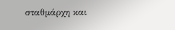σταθμάρχη και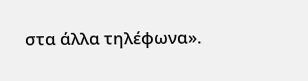στα άλλα τηλέφωνα».